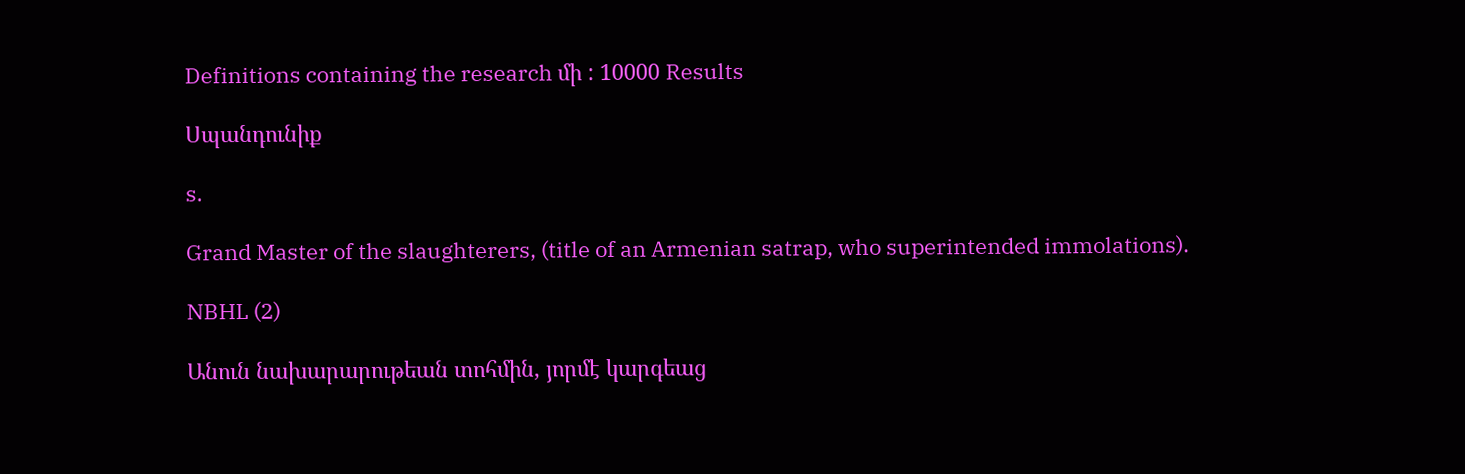Definitions containing the research մի : 10000 Results

Սպանդունիք

s.

Grand Master of the slaughterers, (title of an Armenian satrap, who superintended immolations).

NBHL (2)

Անուն նախարարութեան տոհմին, յորմէ կարգեաց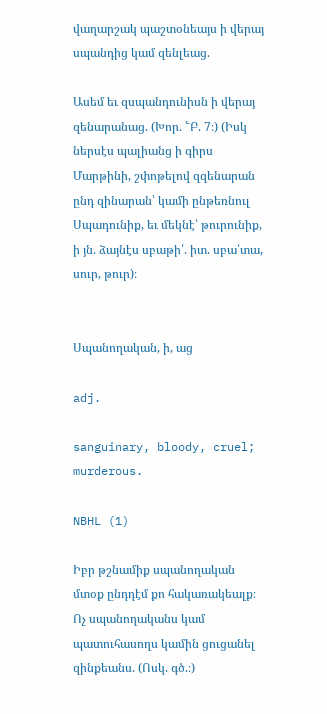վաղարշակ պաշտօնեայս ի վերայ սպանդից կամ զենլեաց.

Ասեմ եւ զսպանդունիսն ի վերայ զենարանաց. (Խոր. ՟Բ. 7։) (Իսկ ներսէս պալիանց ի գիրս Մարթինի, շփոթելով զզենարան ընդ զինարան՝ կամի ընթեռնուլ Սպադունիք, եւ մեկնէ՝ թուրունիք, ի յն. ձայնէս սբաթի՛. իտ. սբա՛տա, սուր, թուր)։


Սպանողական, ի, աց

adj.

sanguinary, bloody, cruel;
murderous.

NBHL (1)

Իբր թշնամիք սպանողական մտօք ընդդէմ քո հակառակեալք։ Ոչ սպանողականս կամ պատուհասողս կամին ցուցանել զինքեանս. (Ոսկ. գծ.։)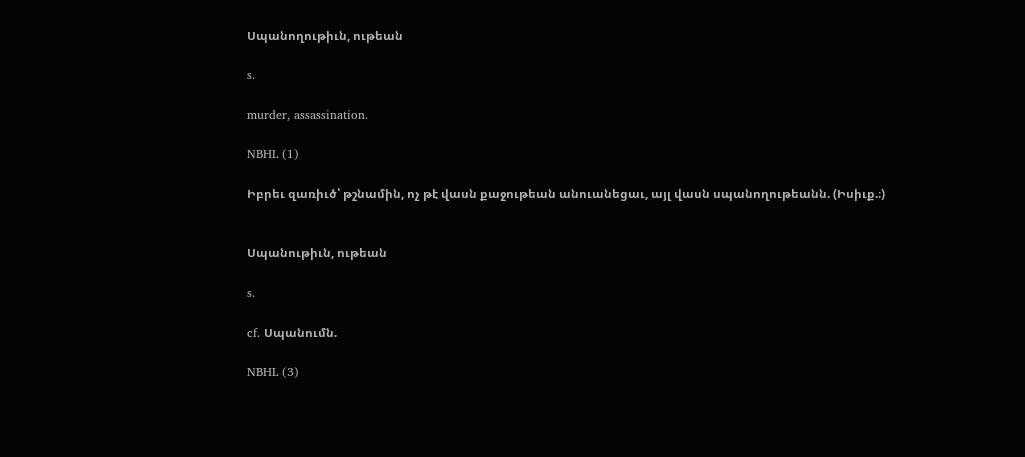Սպանողութիւն, ութեան

s.

murder, assassination.

NBHL (1)

Իբրեւ զառիւծ՝ թշնամին, ոչ թէ վասն քաջութեան անուանեցաւ, այլ վասն սպանողութեանն. (Իսիւք.։)


Սպանութիւն, ութեան

s.

cf. Սպանումն.

NBHL (3)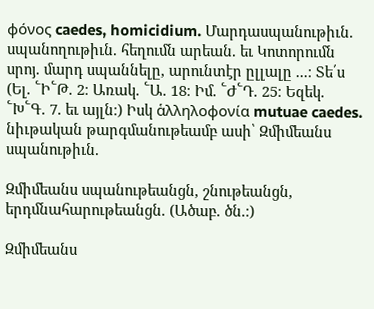φόνος caedes, homicidium. Մարդասպանութիւն. սպանողութիւն. հեղումն արեան. եւ Կոտորումն սրոյ. մարդ սպաննելը, արունտէր ըլլալը ...։ Տե՛ս (Ել. ՟Ի՟Թ. 2։ Առակ. ՟Ա. 18։ Իմ. ՟Ժ՟Դ. 25։ Եզեկ. ՟Խ՟Գ. 7. եւ այլն։) Իսկ ἁλληλοφονία mutuae caedes. նիւթական թարգմանութեամբ ասի՝ Զմիմեանս սպանութիւն.

Զմիմեանս սպանութեանցն, շնութեանցն, երդմնահարութեանցն. (Ածաբ. ծն.։)

Զմիմեանս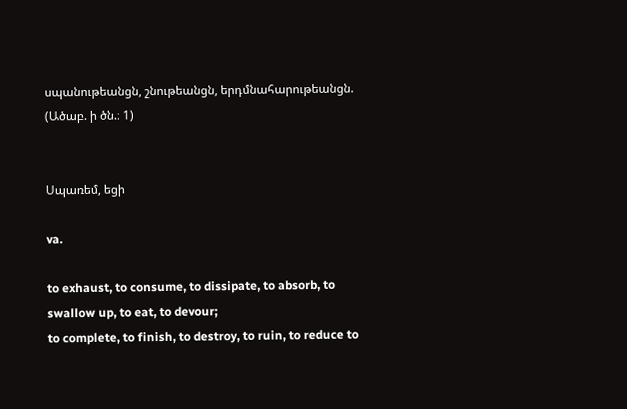սպանութեանցն, շնութեանցն, երդմնահարութեանցն. (Ածաբ. ի ծն.։ 1)


Սպառեմ, եցի

va.

to exhaust, to consume, to dissipate, to absorb, to swallow up, to eat, to devour;
to complete, to finish, to destroy, to ruin, to reduce to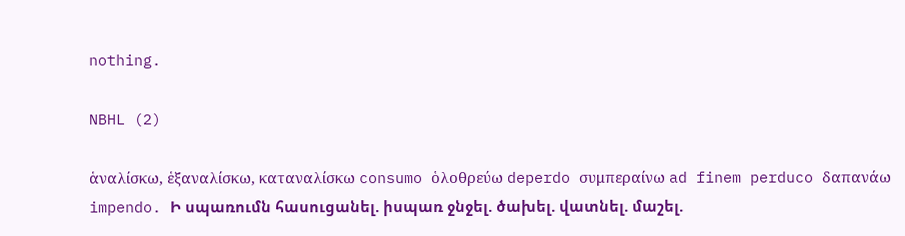nothing.

NBHL (2)

ἁναλίσκω, ἑξαναλίσκω, καταναλίσκω consumo ὁλοθρεύω deperdo συμπεραίνω ad finem perduco δαπανάω impendo. Ի սպառումն հասուցանել. իսպառ ջնջել. ծախել. վատնել. մաշել.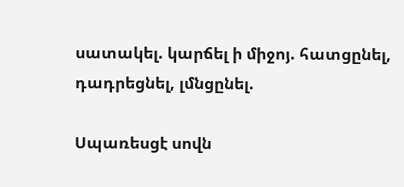սատակել. կարճել ի միջոյ. հատցընել, դադրեցնել, լմնցընել.

Սպառեսցէ սովն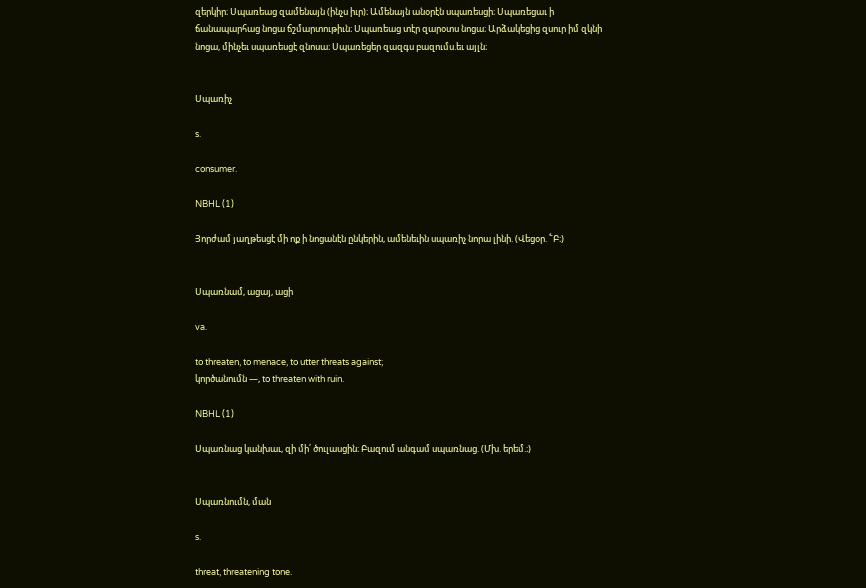զերկիր։ Սպառեաց զամենայն (ինչս իւր)։ Ամենայն անօրէն սպառեսցի։ Սպառեցաւ ի ճանապարհաց նոցա ճշմարտութիւն։ Սպառեաց տէր զարօտս նոցա։ Արձակեցից զսուր իմ զկնի նոցա, մինչեւ սպառեսցէ զնոսա։ Սպառեցեր զազգս բազումս.եւ այլն։


Սպառիչ

s.

consumer.

NBHL (1)

Յորժամ յաղթեսցէ մի ոք ի նոցանէն ընկերին, ամենեւին սպառիչ նորա լինի. (Վեցօր. ՟Բ։)


Սպառնամ, ացայ, ացի

va.

to threaten, to menace, to utter threats against;
կործանումն —, to threaten with ruin.

NBHL (1)

Սպառնաց կանխաւ, զի մի՛ ծուլասցին։ Բազում անգամ սպառնաց. (Մխ. երեմ.։)


Սպառնումն, ման

s.

threat, threatening tone.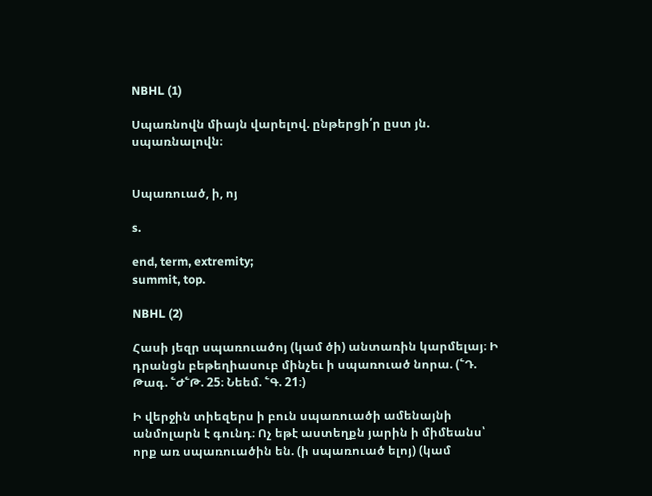NBHL (1)

Սպառնովն միայն վարելով. ընթերցի՛ր ըստ յն. սպառնալովն։


Սպառուած, ի, ոյ

s.

end, term, extremity;
summit, top.

NBHL (2)

Հասի յեզր սպառուածոյ (կամ ծի) անտառին կարմելայ։ Ի դրանցն բեթեղիասուբ մինչեւ ի սպառուած նորա. (՟Դ. Թագ. ՟Ժ՟Թ. 25։ Նեեմ. ՟Գ. 21։)

Ի վերջին տիեզերս ի բուն սպառուածի ամենայնի անմոլարն է գունդ։ Ոչ եթէ աստեղքն յարին ի միմեանս՝ որք առ սպառուածին են. (ի սպառուած ելոյ) (կամ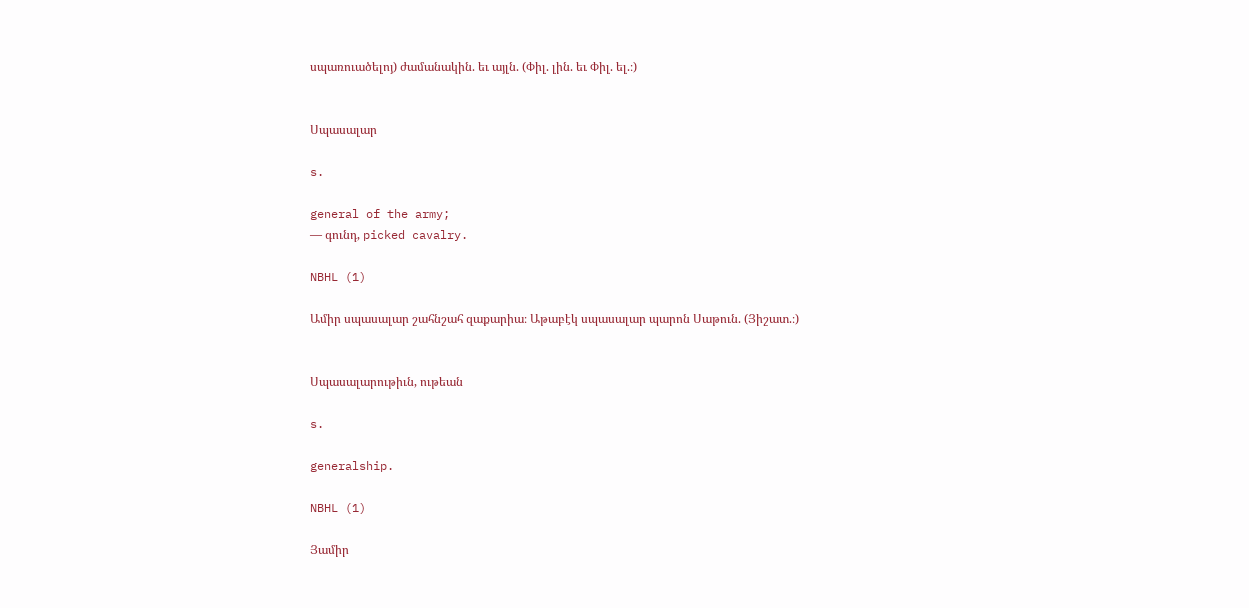սպառուածելոյ) ժամանակին. եւ այլն. (Փիլ. լին. եւ Փիլ. ել.։)


Սպասալար

s.

general of the army;
— գունդ, picked cavalry.

NBHL (1)

Ամիր սպասալար շահնշահ զաքարիա։ Աթաբէկ սպասալար պարոն Սաթուն. (Յիշատ.։)


Սպասալարութիւն, ութեան

s.

generalship.

NBHL (1)

Յամիր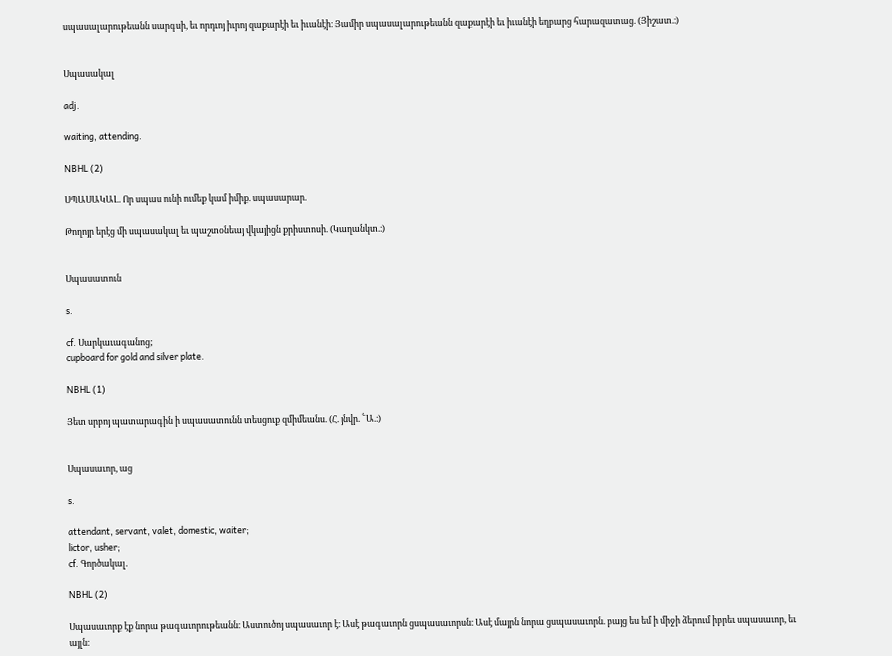սպասալարութեանն սարգսի, եւ որդւոյ իւրոյ զաքարէի եւ իւանէի։ Յամիր սպասալարութեանն զաքարէի եւ իւանէի եղբարց հարազատաց. (Յիշատ.։)


Սպասակալ

adj.

waiting, attending.

NBHL (2)

ՍՊԱՍԱԿԱԼ. Որ սպաս ունի ումեք կամ իմիք. սպասարար.

Թողոյր երէց մի սպասակալ եւ պաշտօնեայ վկայիցն քրիստոսի. (Կաղանկտ.։)


Սպասատուն

s.

cf. Սարկաւագանոց;
cupboard for gold and silver plate.

NBHL (1)

Յետ սրբոյ պատարագին ի սպասատունն տեսցուք զմիմեանս. (Հ. յնվր. ՟Ա.։)


Սպասաւոր, աց

s.

attendant, servant, valet, domestic, waiter;
lictor, usher;
cf. Գործակալ.

NBHL (2)

Սպասաւորք էք նորա թագաւորութեանն։ Աստուծոյ սպասաւոր է։ Ասէ թագաւորն ցսպասաւորսն։ Ասէ մայրն նորա ցսպասաւորն. բայց ես եմ ի միջի ձերում իբրեւ սպասաւոր, եւ այլն։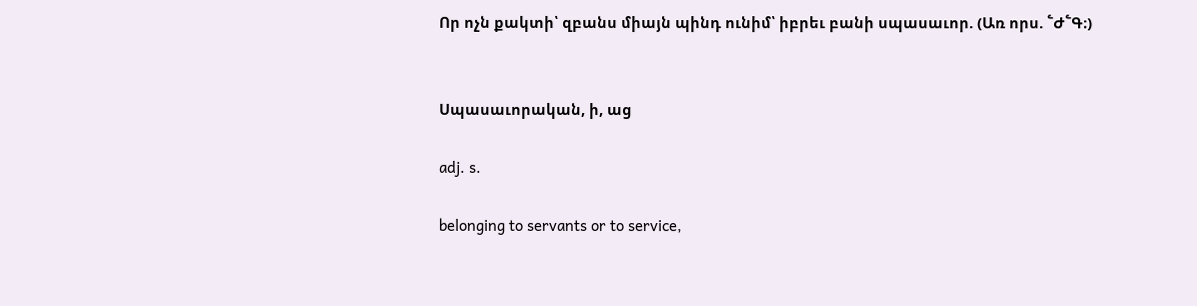Որ ոչն քակտի՝ զբանս միայն պինդ ունիմ՝ իբրեւ բանի սպասաւոր. (Առ որս. ՟Ժ՟Գ։)


Սպասաւորական, ի, աց

adj. s.

belonging to servants or to service,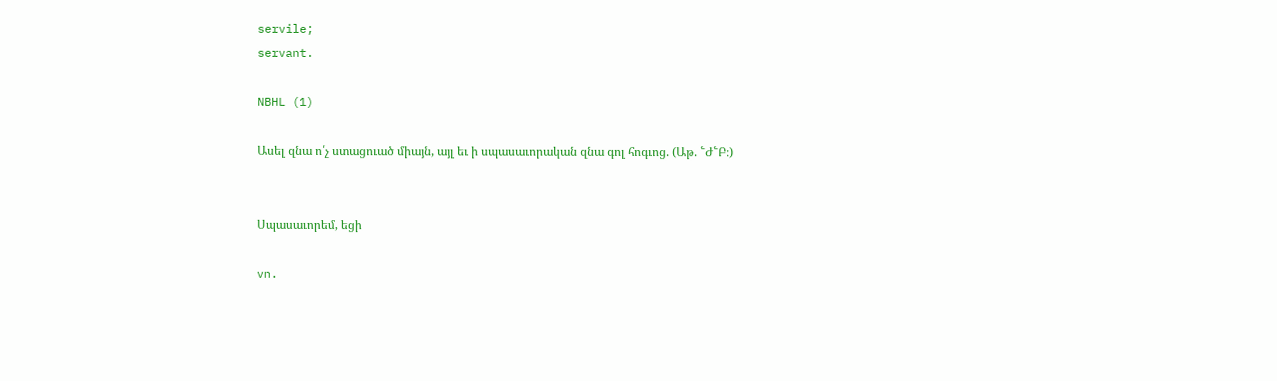servile;
servant.

NBHL (1)

Ասել զնա ո՛չ ստացուած միայն, այլ եւ ի սպասաւորական զնա գոլ հոգւոց. (Աթ. ՟Ժ՟Բ։)


Սպասաւորեմ, եցի

vn.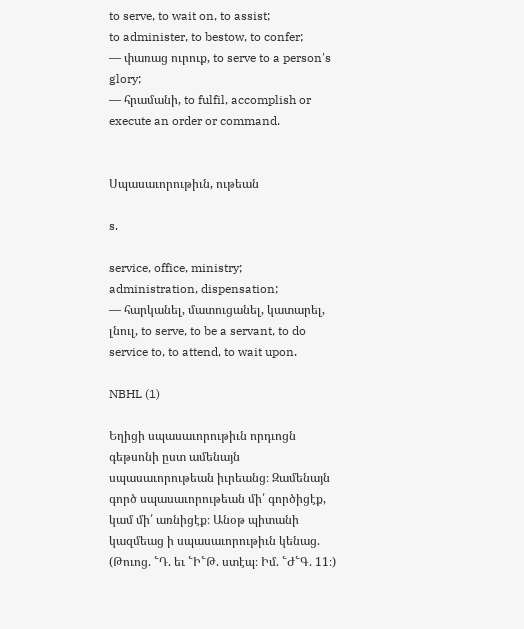to serve, to wait on, to assist;
to administer, to bestow, to confer;
— փառաց ուրուք, to serve to a person's glory;
— հրամանի, to fulfil, accomplish or execute an order or command.


Սպասաւորութիւն, ութեան

s.

service, office, ministry;
administration, dispensation;
— հարկանել, մատուցանել, կատարել, լնուլ, to serve, to be a servant, to do service to, to attend, to wait upon.

NBHL (1)

Եղիցի սպասաւորութիւն որդւոցն գեթսոնի ըստ ամենայն սպասաւորութեան իւրեանց։ Զամենայն գործ սպասաւորութեան մի՛ գործիցէք, կամ մի՛ առնիցէք։ Անօթ պիտանի կազմեաց ի սպասաւորութիւն կենաց. (Թուոց. ՟Դ. եւ ՟Ի՟Թ. ստէպ։ Իմ. ՟Ժ՟Գ. 11։)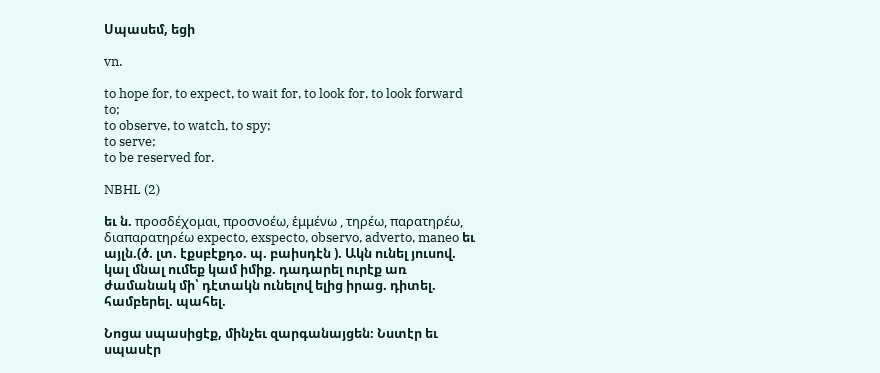Սպասեմ, եցի

vn.

to hope for, to expect, to wait for, to look for, to look forward to;
to observe, to watch, to spy;
to serve;
to be reserved for.

NBHL (2)

եւ ն. προσδέχομαι, προσνοέω, ἑμμένω , τηρέω, παρατηρέω, διαπαρατηρέω expecto, exspecto, observo, adverto, maneo եւ այլն.(ծ. լտ. էքսբէքդօ. պ. բաիսդէն ). Ակն ունել յուսով. կալ մնալ ումեք կամ իմիք. դադարել ուրէք առ ժամանակ մի՝ դէտակն ունելով ելից իրաց. դիտել. համբերել. պահել.

Նոցա սպասիցէք, մինչեւ զարգանայցեն։ Նստէր եւ սպասէր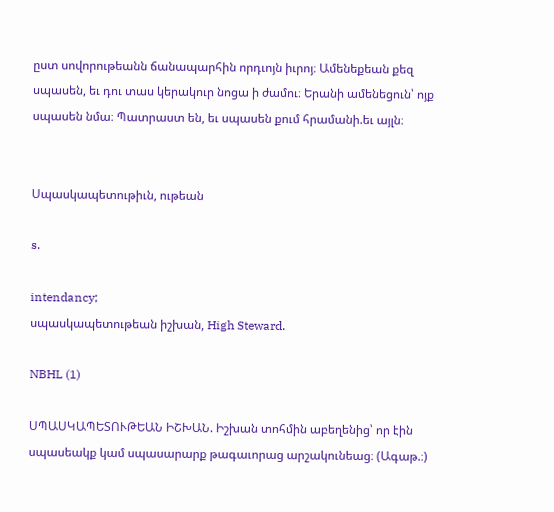ըստ սովորութեանն ճանապարհին որդւոյն իւրոյ։ Ամենեքեան քեզ սպասեն, եւ դու տաս կերակուր նոցա ի ժամու։ Երանի ամենեցուն՝ ոյք սպասեն նմա։ Պատրաստ են, եւ սպասեն քում հրամանի.եւ այլն։


Սպասկապետութիւն, ութեան

s.

intendancy;
սպասկապետութեան իշխան, High Steward.

NBHL (1)

ՍՊԱՍԿԱՊԵՏՈՒԹԵԱՆ ԻՇԽԱՆ. Իշխան տոհմին աբեղենից՝ որ էին սպասեակք կամ սպասարարք թագաւորաց արշակունեաց։ (Ագաթ.։)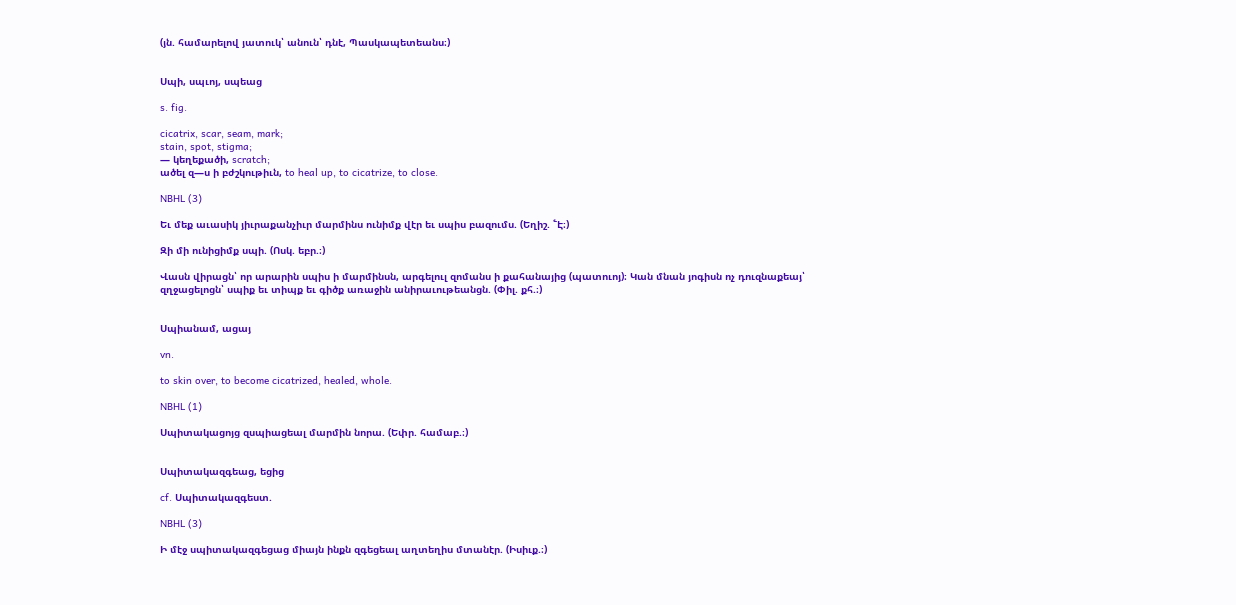(յն. համարելով յատուկ՝ անուն՝ դնէ, Պասկապետեանս։)


Սպի, սպւոյ, սպեաց

s. fig.

cicatrix, scar, seam, mark;
stain, spot, stigma;
— կեղեքածի, scratch;
ածել զ—ս ի բժշկութիւն, to heal up, to cicatrize, to close.

NBHL (3)

Եւ մեք աւասիկ յիւրաքանչիւր մարմինս ունիմք վէր եւ սպիս բազումս. (Եղիշ. ՟Է։)

Զի մի ունիցիմք սպի. (Ոսկ. եբր.։)

Վասն վիրացն՝ որ արարին սպիս ի մարմինսն, արգելուլ զոմանս ի քահանայից (պատուոյ)։ Կան մնան յոգիսն ոչ դուզնաքեայ՝ զղջացելոցն՝ սպիք եւ տիպք եւ գիծք առաջին անիրաւութեանցն. (Փիլ. քհ.։)


Սպիանամ, ացայ

vn.

to skin over, to become cicatrized, healed, whole.

NBHL (1)

Սպիտակացոյց զսպիացեալ մարմին նորա. (Եփր. համաբ.։)


Սպիտակազգեաց, եցից

cf. Սպիտակազգեստ.

NBHL (3)

Ի մէջ սպիտակազգեցաց միայն ինքն զգեցեալ աղտեղիս մտանէր. (Իսիւք.։)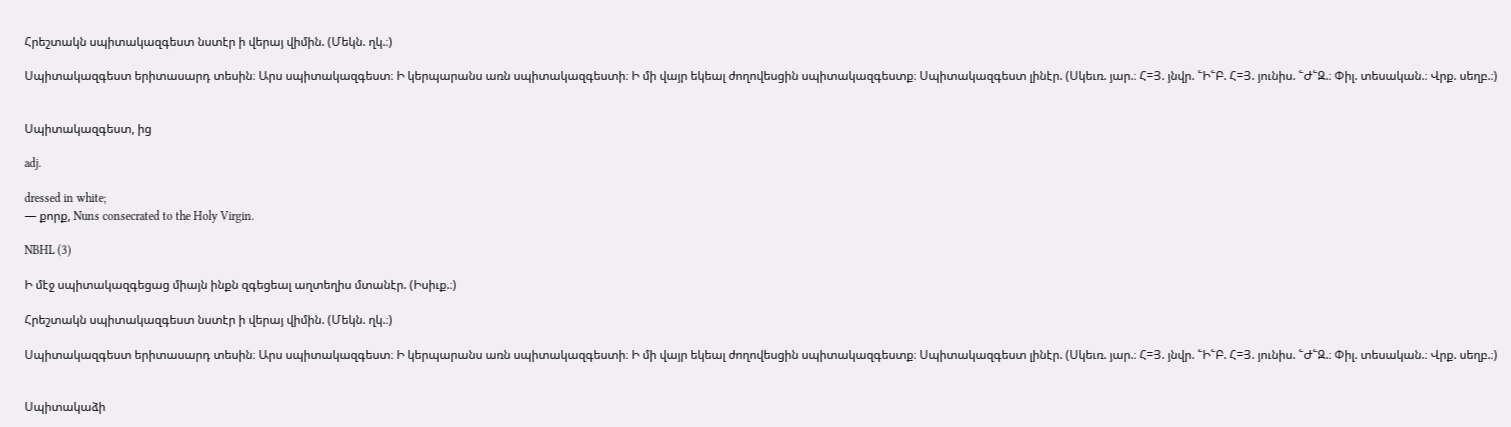Հրեշտակն սպիտակազգեստ նստէր ի վերայ վիմին. (Մեկն. ղկ.։)

Սպիտակազգեստ երիտասարդ տեսին։ Արս սպիտակազգեստ։ Ի կերպարանս առն սպիտակազգեստի։ Ի մի վայր եկեալ ժողովեսցին սպիտակազգեստք։ Սպիտակազգեստ լինէր. (Սկեւռ. յար.։ Հ=Յ. յնվր. ՟Ի՟Բ. Հ=Յ. յունիս. ՟Ժ՟Զ.։ Փիլ. տեսական.։ Վրք. սեղբ.։)


Սպիտակազգեստ, ից

adj.

dressed in white;
— քորք, Nuns consecrated to the Holy Virgin.

NBHL (3)

Ի մէջ սպիտակազգեցաց միայն ինքն զգեցեալ աղտեղիս մտանէր. (Իսիւք.։)

Հրեշտակն սպիտակազգեստ նստէր ի վերայ վիմին. (Մեկն. ղկ.։)

Սպիտակազգեստ երիտասարդ տեսին։ Արս սպիտակազգեստ։ Ի կերպարանս առն սպիտակազգեստի։ Ի մի վայր եկեալ ժողովեսցին սպիտակազգեստք։ Սպիտակազգեստ լինէր. (Սկեւռ. յար.։ Հ=Յ. յնվր. ՟Ի՟Բ. Հ=Յ. յունիս. ՟Ժ՟Զ.։ Փիլ. տեսական.։ Վրք. սեղբ.։)


Սպիտակաձի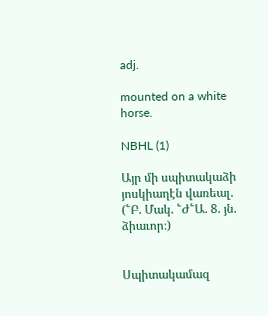adj.

mounted on a white horse.

NBHL (1)

Այր մի սպիտակաձի յոսկիաղէն վառեալ. (՟Բ. Մակ. ՟Ժ՟Ա. 8. յն. ձիաւոր։)


Սպիտակամազ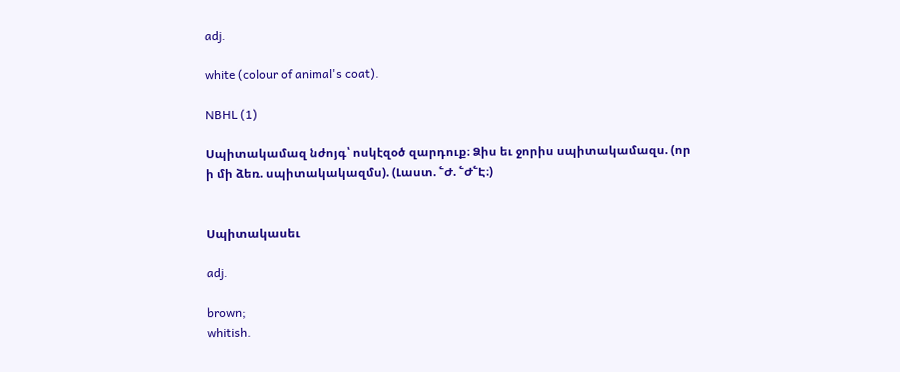adj.

white (colour of animal's coat).

NBHL (1)

Սպիտակամազ նժոյգ՝ ոսկէզօծ զարդուք։ Ձիս եւ ջորիս սպիտակամազս. (որ ի մի ձեռ. սպիտակակազմս). (Լաստ. ՟Ժ. ՟Ժ՟Է։)


Սպիտակասեւ

adj.

brown;
whitish.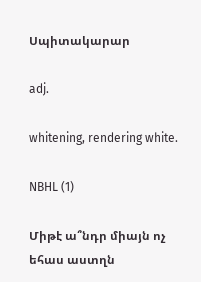Սպիտակարար

adj.

whitening, rendering white.

NBHL (1)

Միթէ ա՞նդր միայն ոչ եհաս աստղն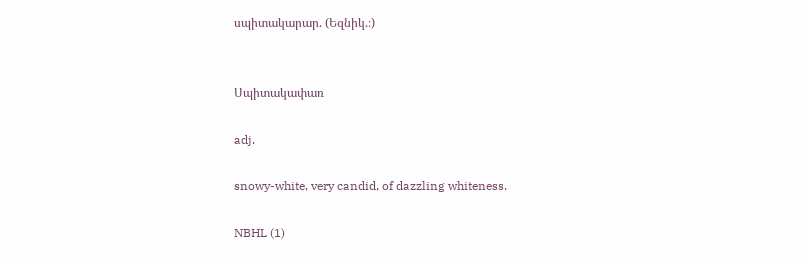սպիտակարար. (Եզնիկ.։)


Սպիտակափառ

adj.

snowy-white, very candid, of dazzling whiteness.

NBHL (1)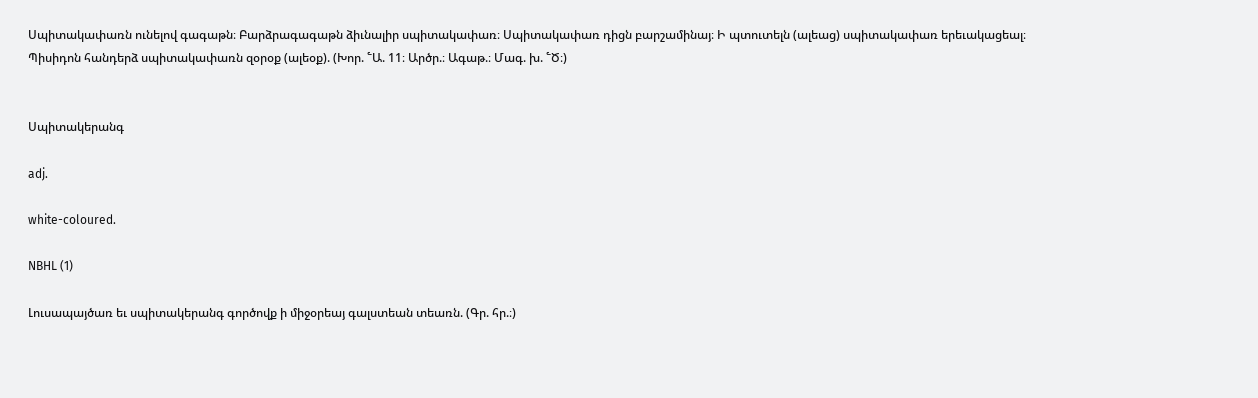Սպիտակափառն ունելով գագաթն։ Բարձրագագաթն ձիւնալիր սպիտակափառ։ Սպիտակափառ դիցն բարշամինայ։ Ի պտուտելն (ալեաց) սպիտակափառ երեւակացեալ։ Պիսիդոն հանդերձ սպիտակափառն զօրօք (ալեօք). (Խոր. ՟Ա. 11։ Արծր.։ Ագաթ.։ Մագ. խ. ՟Ծ։)


Սպիտակերանգ

adj.

white-coloured.

NBHL (1)

Լուսապայծառ եւ սպիտակերանգ գործովք ի միջօրեայ գալստեան տեառն. (Գր. հր.։)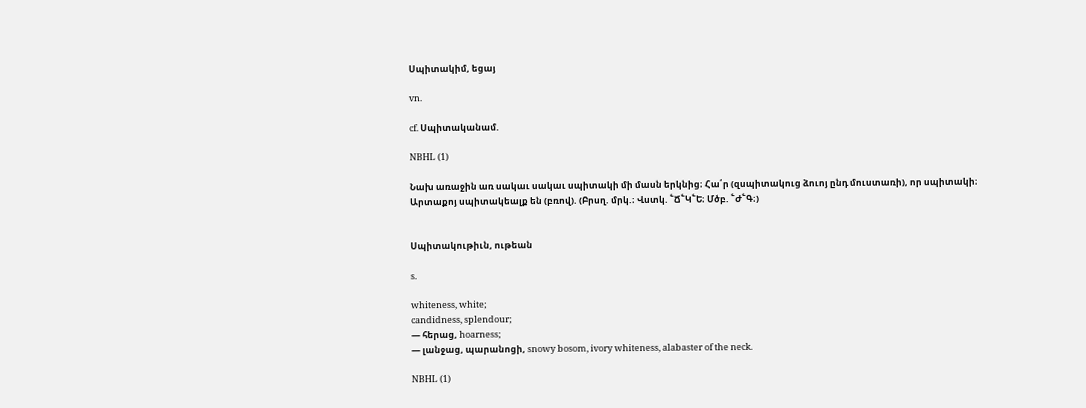Սպիտակիմ, եցայ

vn.

cf. Սպիտականամ.

NBHL (1)

Նախ առաջին առ սակաւ սակաւ սպիտակի մի մասն երկնից։ Հա՛ր (զսպիտակուց ձուոյ ընդ մուստառի), որ սպիտակի։ Արտաքոյ սպիտակեալք են (բռով). (Բրսղ. մրկ.։ Վստկ. ՟Ճ՟Կ՟Ե։ Մծբ. ՟Ժ՟Գ։)


Սպիտակութիւն, ութեան

s.

whiteness, white;
candidness, splendour;
— հերաց, hoarness;
— լանջաց, պարանոցի, snowy bosom, ivory whiteness, alabaster of the neck.

NBHL (1)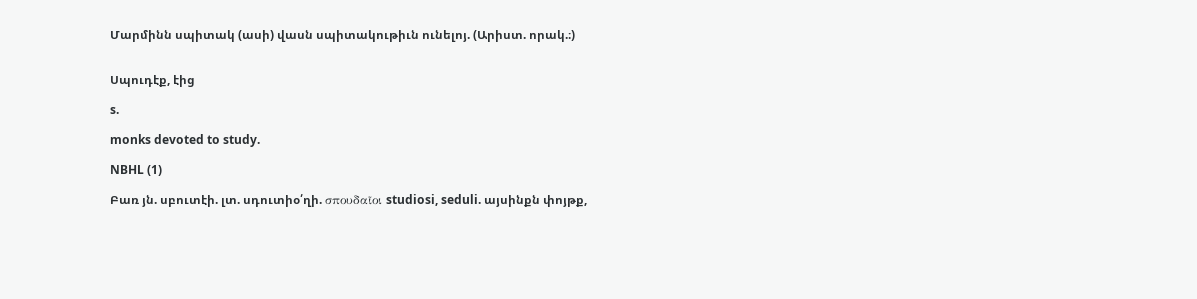Մարմինն սպիտակ (ասի) վասն սպիտակութիւն ունելոյ. (Արիստ. որակ.։)


Սպուդէք, էից

s.

monks devoted to study.

NBHL (1)

Բառ յն. սբուտէի. լտ. սդուտիօ՛ղի. σπουδαῖοι studiosi, seduli. այսինքն փոյթք,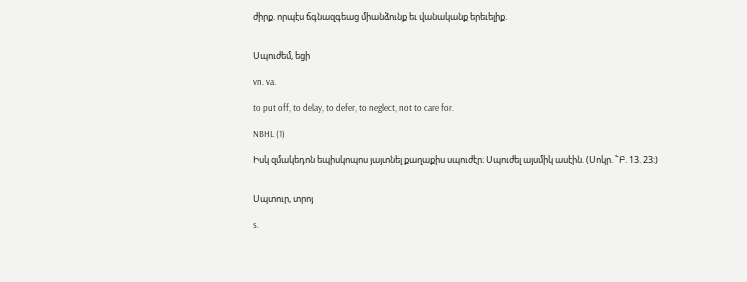ժիրք. որպէս ճգնազգեաց միանձունք եւ վանականք երեւելիք.


Սպուժեմ, եցի

vn. va.

to put off, to delay, to defer, to neglect, not to care for.

NBHL (1)

Իսկ զմակեդոն եպիսկոպոս յայտնել քաղաքիս սպուժէր։ Սպուժել այսմիկ ասէին. (Սոկր. ՟Բ. 13. 23։)


Սպտուր, տրոյ

s.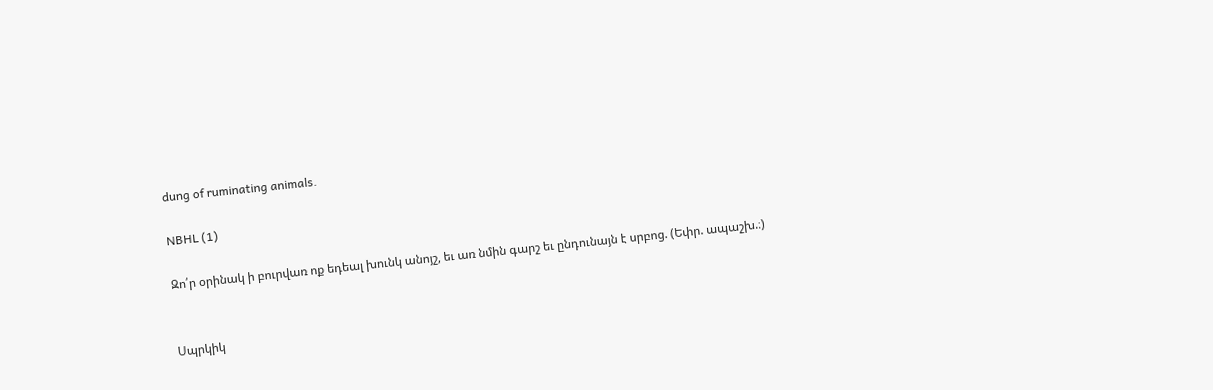dung of ruminating animals.

NBHL (1)

Զո՛ր օրինակ ի բուրվառ ոք եդեալ խունկ անոյշ, եւ առ նմին գարշ եւ ընդունայն է սրբոց. (Եփր. ապաշխ.։)


Սպրկիկ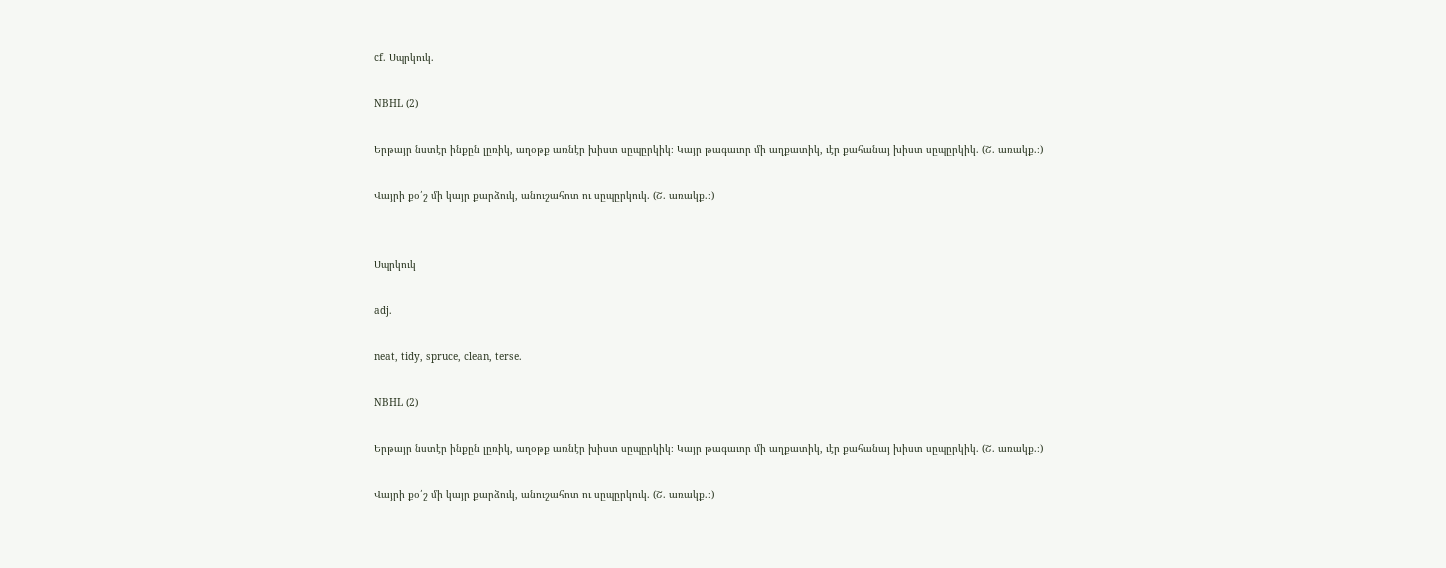cf. Սպրկուկ.

NBHL (2)

Երթայր նստէր ինքըն լըռիկ, աղօթք առնէր խիստ սըպըրկիկ։ Կայր թագաւոր մի աղքատիկ, ւէր քահանայ խիստ սըպըրկիկ. (Շ. առակք.։)

Վայրի քօ՛շ մի կայր քարձուկ, անուշահոտ ու սըպըրկուկ. (Շ. առակք.։)


Սպրկուկ

adj.

neat, tidy, spruce, clean, terse.

NBHL (2)

Երթայր նստէր ինքըն լըռիկ, աղօթք առնէր խիստ սըպըրկիկ։ Կայր թագաւոր մի աղքատիկ, ւէր քահանայ խիստ սըպըրկիկ. (Շ. առակք.։)

Վայրի քօ՛շ մի կայր քարձուկ, անուշահոտ ու սըպըրկուկ. (Շ. առակք.։)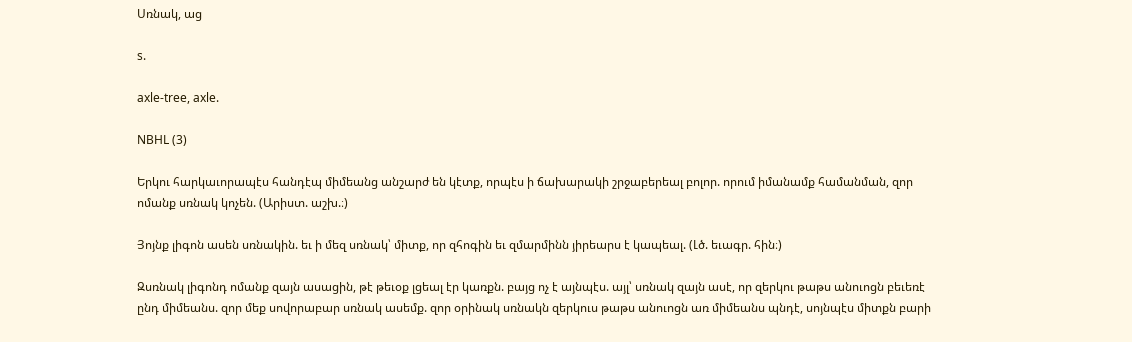Սռնակ, աց

s.

axle-tree, axle.

NBHL (3)

Երկու հարկաւորապէս հանդէպ միմեանց անշարժ են կէտք, որպէս ի ճախարակի շրջաբերեալ բոլոր. որում իմանամք համանման, զոր ոմանք սռնակ կոչեն. (Արիստ. աշխ.։)

Յոյնք լիգոն ասեն սռնակին. եւ ի մեզ սռնակ՝ միտք, որ զհոգին եւ զմարմինն յիրեարս է կապեալ. (Լծ. եւագր. հին։)

Զսռնակ լիգոնդ ոմանք զայն ասացին, թէ թեւօք լցեալ էր կառքն. բայց ոչ է այնպէս. այլ՝ սռնակ զայն ասէ, որ զերկու թաթս անուոցն բեւեռէ ընդ միմեանս. զոր մեք սովորաբար սռնակ ասեմք. զոր օրինակ սռնակն զերկուս թաթս անուոցն առ միմեանս պնդէ, սոյնպէս միտքն բարի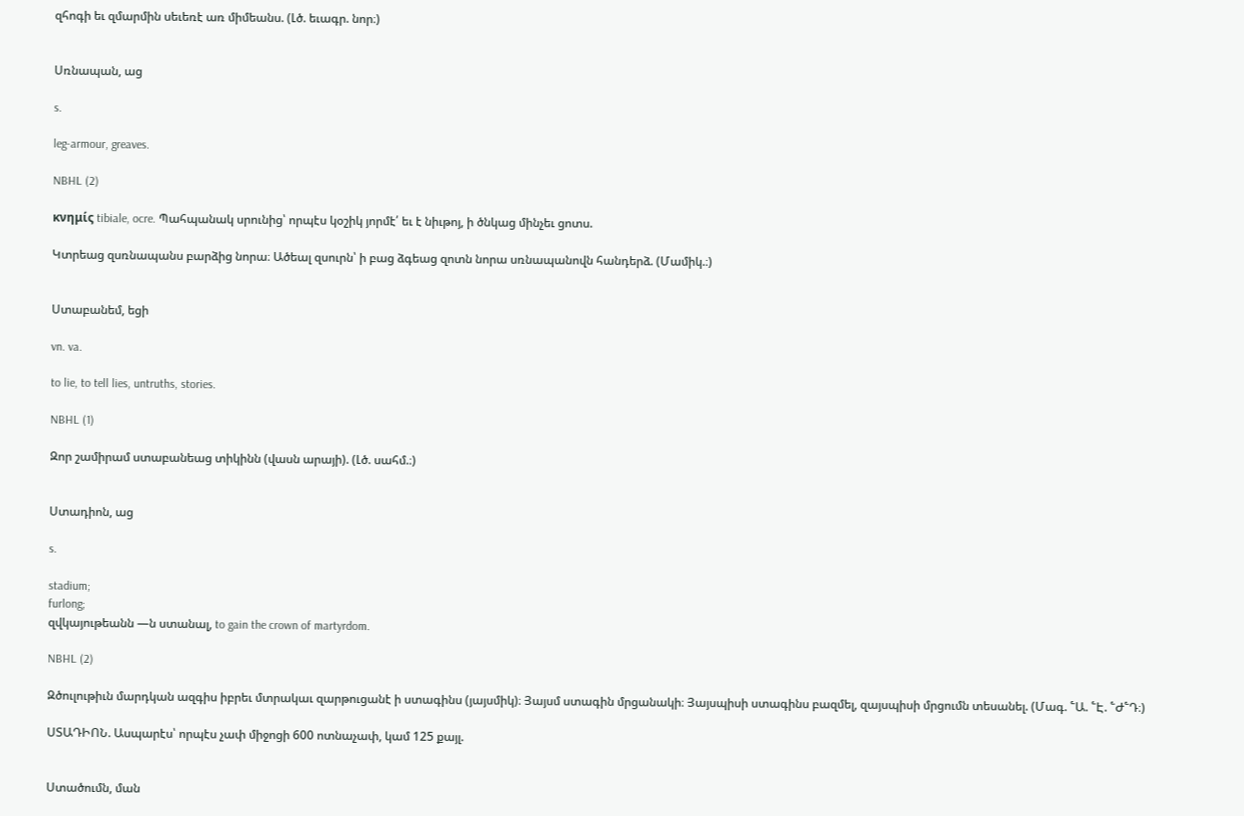զհոգի եւ զմարմին սեւեռէ առ միմեանս. (Լծ. եւագր. նոր։)


Սռնապան, աց

s.

leg-armour, greaves.

NBHL (2)

κνημίς tibiale, ocre. Պահպանակ սրունից՝ որպէս կօշիկ յորմէ՛ եւ է նիւթոյ, ի ծնկաց մինչեւ ցոտս.

Կտրեաց զսռնապանս բարձից նորա։ Ածեալ զսուրն՝ ի բաց ձգեաց զոտն նորա սռնապանովն հանդերձ. (Մամիկ.։)


Ստաբանեմ, եցի

vn. va.

to lie, to tell lies, untruths, stories.

NBHL (1)

Զոր շամիրամ ստաբանեաց տիկինն (վասն արայի). (Լծ. սահմ.։)


Ստադիոն, աց

s.

stadium;
furlong;
զվկայութեանն —ն ստանալ, to gain the crown of martyrdom.

NBHL (2)

Զծուլութիւն մարդկան ազգիս իբրեւ մտրակաւ զարթուցանէ ի ստագինս (յայսմիկ)։ Յայսմ ստագին մրցանակի։ Յայսպիսի ստագինս բազմել, զայսպիսի մրցումն տեսանել. (Մագ. ՟Ա. ՟Է. ՟Ժ՟Դ։)

ՍՏԱԴԻՈՆ. Ասպարէս՝ որպէս չափ միջոցի 600 ոտնաչափ, կամ 125 քայլ.


Ստածումն, ման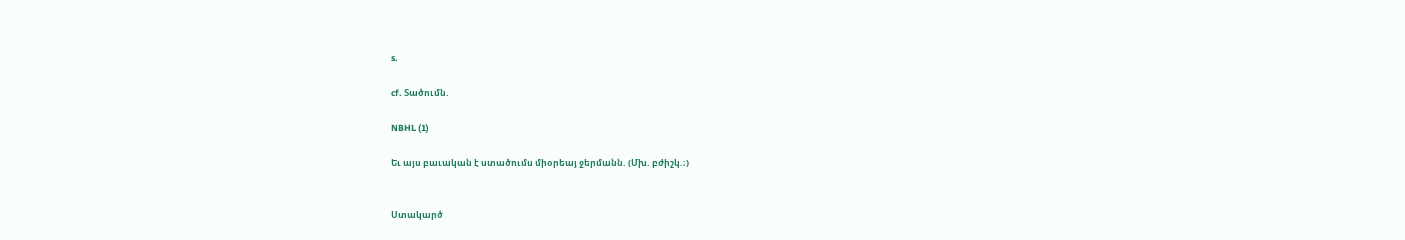s.

cf. Տածումն.

NBHL (1)

Եւ այս բաւական է ստածումս միօրեայ ջերմանն. (Մխ. բժիշկ.։)


Ստակարծ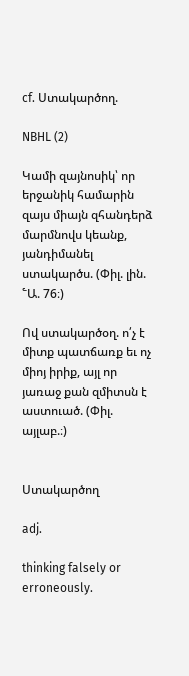cf. Ստակարծող.

NBHL (2)

Կամի զայնոսիկ՝ որ երջանիկ համարին զայս միայն զհանդերձ մարմնովս կեանք, յանդիմանել ստակարծս. (Փիլ. լին. ՟Ա. 76։)

Ով ստակարծօղ. ո՛չ է միտք պատճառք եւ ոչ միոյ իրիք, այլ որ յառաջ քան զմիտսն է աստուած. (Փիլ. այլաբ.։)


Ստակարծող

adj.

thinking falsely or erroneously.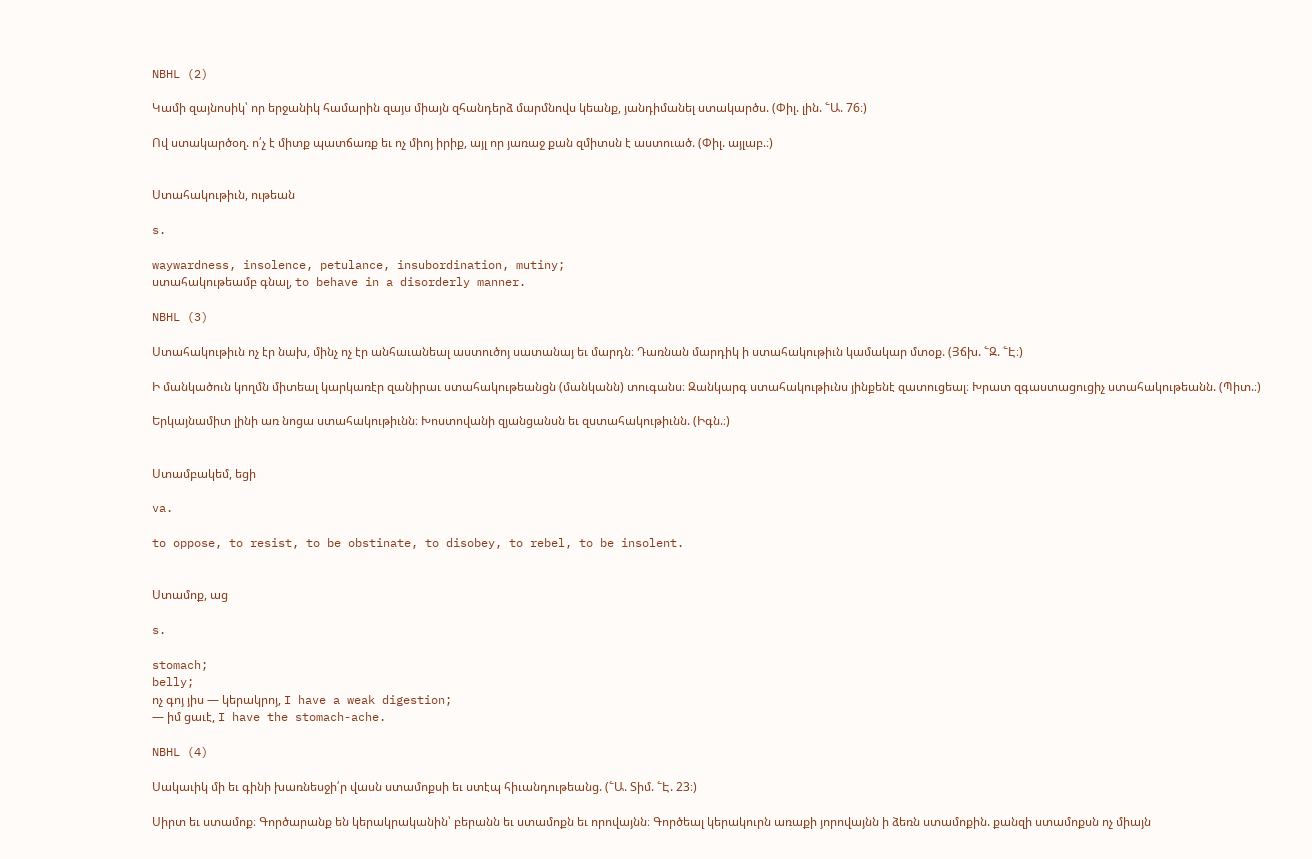NBHL (2)

Կամի զայնոսիկ՝ որ երջանիկ համարին զայս միայն զհանդերձ մարմնովս կեանք, յանդիմանել ստակարծս. (Փիլ. լին. ՟Ա. 76։)

Ով ստակարծօղ. ո՛չ է միտք պատճառք եւ ոչ միոյ իրիք, այլ որ յառաջ քան զմիտսն է աստուած. (Փիլ. այլաբ.։)


Ստահակութիւն, ութեան

s.

waywardness, insolence, petulance, insubordination, mutiny;
ստահակութեամբ գնալ, to behave in a disorderly manner.

NBHL (3)

Ստահակութիւն ոչ էր նախ, մինչ ոչ էր անհաւանեալ աստուծոյ սատանայ եւ մարդն։ Դառնան մարդիկ ի ստահակութիւն կամակար մտօք. (Յճխ. ՟Զ. ՟Է։)

Ի մանկածուն կողմն միտեալ կարկառէր զանիրաւ ստահակութեանցն (մանկանն) տուգանս։ Զանկարգ ստահակութիւնս յինքենէ զատուցեալ։ Խրատ զգաստացուցիչ ստահակութեանն. (Պիտ.։)

Երկայնամիտ լինի առ նոցա ստահակութիւնն։ Խոստովանի զյանցանսն եւ զստահակութիւնն. (Իգն.։)


Ստամբակեմ, եցի

va.

to oppose, to resist, to be obstinate, to disobey, to rebel, to be insolent.


Ստամոք, աց

s.

stomach;
belly;
ոչ գոյ յիս — կերակրոյ, I have a weak digestion;
— իմ ցաւէ, I have the stomach-ache.

NBHL (4)

Սակաւիկ մի եւ գինի խառնեսջի՛ր վասն ստամոքսի եւ ստէպ հիւանդութեանց. (՟Ա. Տիմ. ՟Է. 23։)

Սիրտ եւ ստամոք։ Գործարանք են կերակրականին՝ բերանն եւ ստամոքն եւ որովայնն։ Գործեալ կերակուրն առաքի յորովայնն ի ձեռն ստամոքին. քանզի ստամոքսն ոչ միայն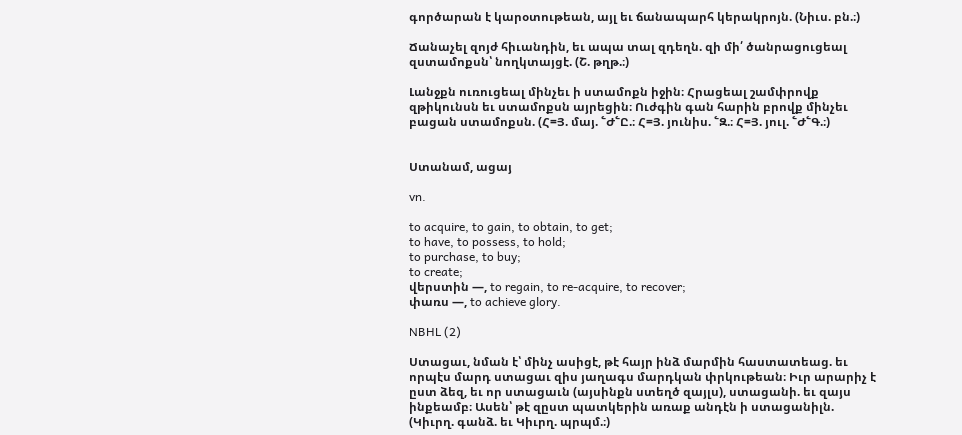գործարան է կարօտութեան, այլ եւ ճանապարհ կերակրոյն. (Նիւս. բն.։)

Ճանաչել զոյժ հիւանդին, եւ ապա տալ զդեղն. զի մի՛ ծանրացուցեալ զստամոքսն՝ նողկտայցէ. (Շ. թղթ.։)

Լանջքն ուռուցեալ մինչեւ ի ստամոքն իջին։ Հրացեալ շամփրովք զթիկունսն եւ ստամոքսն այրեցին։ Ուժգին գան հարին բրովք մինչեւ բացան ստամոքսն. (Հ=Յ. մայ. ՟Ժ՟Ը.։ Հ=Յ. յունիս. ՟Զ.։ Հ=Յ. յուլ. ՟Ժ՟Գ.։)


Ստանամ, ացայ

vn.

to acquire, to gain, to obtain, to get;
to have, to possess, to hold;
to purchase, to buy;
to create;
վերստին —, to regain, to re-acquire, to recover;
փառս —, to achieve glory.

NBHL (2)

Ստացաւ, նման է՝ մինչ ասիցէ, թէ հայր ինձ մարմին հաստատեաց. եւ որպէս մարդ ստացաւ զիս յաղագս մարդկան փրկութեան։ Իւր արարիչ է ըստ ձեզ, եւ որ ստացաւն (այսինքն ստեղծ զայլս), ստացանի. եւ զայս ինքեամբ։ Ասեն՝ թէ զըստ պատկերին առաք անդէն ի ստացանիլն. (Կիւրղ. գանձ. եւ Կիւրղ. պրպմ.։)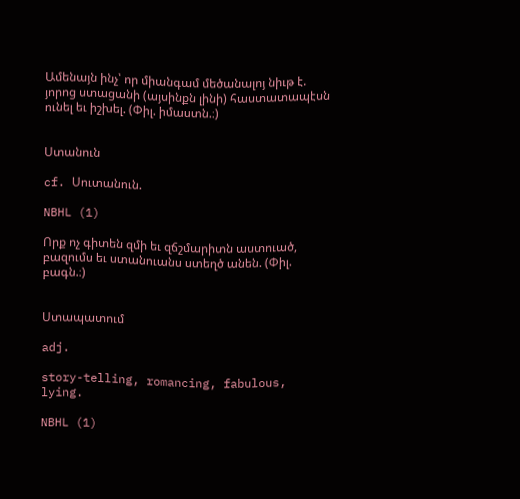Ամենայն ինչ՝ որ միանգամ մեծանալոյ նիւթ է. յորոց ստացանի (այսինքն լինի) հաստատապէսն ունել եւ իշխել. (Փիլ. իմաստն.։)


Ստանուն

cf. Սուտանուն.

NBHL (1)

Որք ոչ գիտեն զմի եւ զճշմարիտն աստուած, բազումս եւ ստանուանս ստեղծ անեն. (Փիլ. բագն.։)


Ստապատում

adj.

story-telling, romancing, fabulous, lying.

NBHL (1)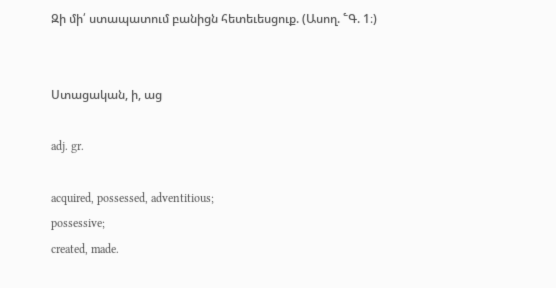Զի մի՛ ստապատում բանիցն հետեւեսցուք. (Ասող. ՟Գ. 1։)


Ստացական, ի, աց

adj. gr.

acquired, possessed, adventitious;
possessive;
created, made.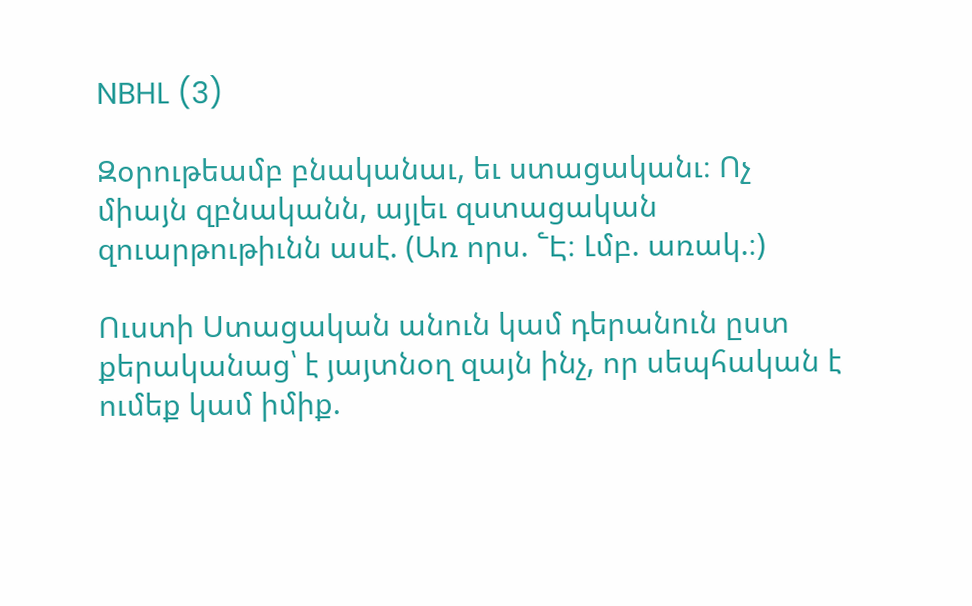NBHL (3)

Զօրութեամբ բնականաւ, եւ ստացականւ։ Ոչ միայն զբնականն, այլեւ զստացական զուարթութիւնն ասէ. (Առ որս. ՟Է։ Լմբ. առակ.։)

Ուստի Ստացական անուն կամ դերանուն ըստ քերականաց՝ է յայտնօղ զայն ինչ, որ սեպհական է ումեք կամ իմիք.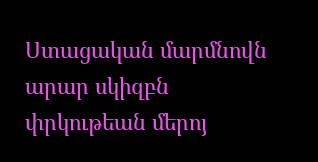Ստացական մարմնովն արար սկիզբն փրկութեան մերոյ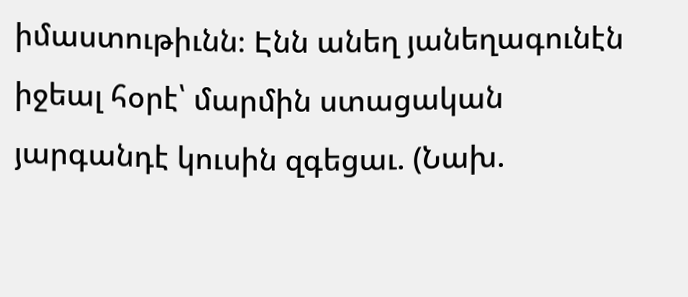իմաստութիւնն։ Էնն անեղ յանեղագունէն իջեալ հօրէ՝ մարմին ստացական յարգանդէ կուսին զգեցաւ. (Նախ.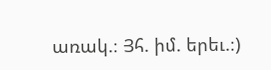առակ.։ Յհ. իմ. երեւ.։)